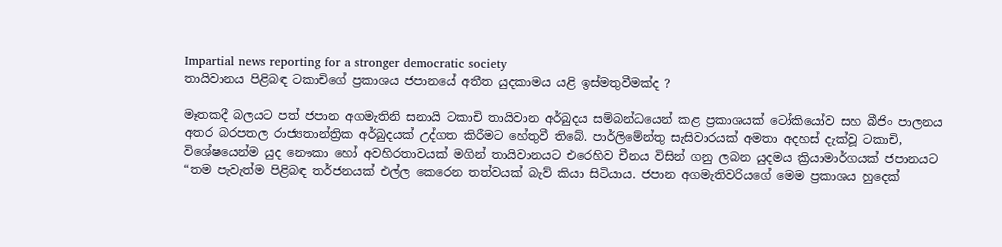Impartial news reporting for a stronger democratic society
තායිවානය පිළිබඳ ටකාචිගේ ප්‍රකාශය ජපානයේ අතීත යුදකාමය යළි ඉස්මතුවීමක්ද ?

මෑතකදී බලයට පත් ජපාන අගමැතිනි සනායි ටකාචි තායිවාන අර්බුදය සම්බන්ධයෙන් කළ ප්‍රකාශයක් ටෝකියෝව සහ බීජිං පාලනය අතර බරපතල රාජ්‍යතාන්ත්‍රික අර්බුදයක් උද්ගත කිරීමට හේතුවී තිබේ. පාර්ලිමේන්තු සැසිවාරයක් අමතා අදහස් දැක්වූ ටකාචි, විශේෂයෙන්ම යුද නෞකා හෝ අවහිරතාවයක් මගින් තායිවානයට එරෙහිව චීනය විසින් ගනු ලබන යුදමය ක්‍රියාමාර්ගයක් ජපානයට “තම පැවැත්ම පිළිබඳ තර්ජනයක් එල්ල කෙරෙන තත්වයක් බැව් කියා සිටියාය. ජපාන අගමැතිවරියගේ මෙම ප්‍රකාශය හුදෙක්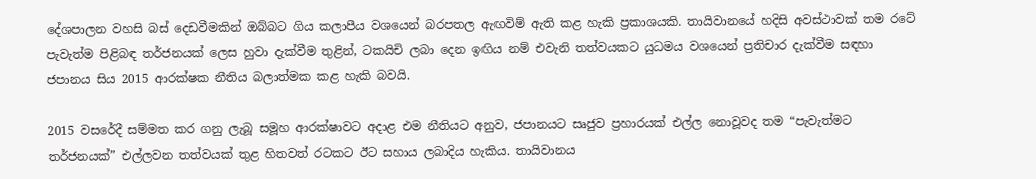දේශපාලන වහසි බස් දෙඩවීමකින් ඔබ්බට ගිය කලාපීය වශයෙන් බරපතල ඇඟවිම් ඇති කළ හැකි ප්‍රකාශයකි. තායිවානයේ හදිසි අවස්ථාවක් තම රටේ පැවැත්ම පිළිබඳ තර්ජනයක් ලෙස හුවා දැක්වීම තුළින්, ටකයිචි ලබා දෙන ඉඟිය නම් එවැනි තත්වයකට යුධමය වශයෙන් ප්‍රතිචාර දැක්වීම සඳහා ජපානය සිය 2015 ආරක්ෂක නීතිය බලාත්මක කළ හැකි බවයි.

2015 වසරේදී සම්මත කර ගනු ලැබූ සමූහ ආරක්ෂාවට අදාළ එම නීතියට අනුව, ජපානයට සෘජුව ප්‍රහාරයක් එල්ල නොවූවද තම “පැවැත්මට තර්ජනයක්” එල්ලවන තත්වයක් තුළ හිතවත් රටකට ඊට සහාය ලබාදිය හැකිය. තායිවානය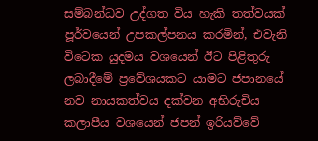සම්බන්ධව උද්ගත විය හැකි තත්වයක් පූර්වයෙන් උපකල්පනය කරමින්, එවැනි විටෙක යුදමය වශයෙන් ඊට පිළිතුරු ලබාදීමේ ප්‍රවේශයකට යාමට ජපානයේ නව නායකත්වය දක්වන අභිරුචිය කලාපීය වශයෙන් ජපන් ඉරියව්වේ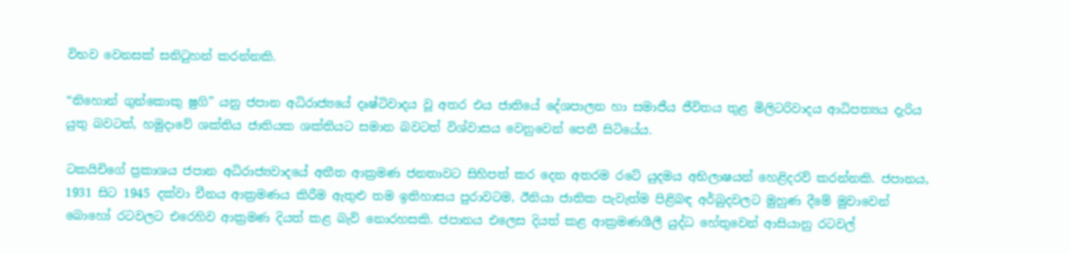විභව වෙනසක් සනිටුහන් කරන්නකි.

“නිහොන් ගුන්කොකු ෂුගි” යනු ජපාන අධිරාජ්‍යයේ දෘෂ්ටිවාදය වූ අතර එය ජාතියේ දේශපාලන හා සමාජීය ජීවිතය තුළ මිලිටරිවාදය ආධිපත්‍යය දැරිය යුතු බවටත්, හමුදාවේ ශක්තිය ජාතියක ශක්තියට සමාන බවටත් විශ්වාසය වෙනුවෙන් පෙනී සිටියේය.

ටකයිචිගේ ප්‍රකාශය ජපාන අධිරාජ්‍යවාදයේ අතීත ආක්‍රමණ ජනතාවට සිහිපත් කර දෙන අතරම රටේ යුදමය අභිලාෂයන් හෙළිදරව් කරන්නකි. ජපානය, 1931 සිට 1945 දක්වා චීනය ආක්‍රමණය කිරීම ඇතුළු තම ඉතිහාසය පුරාවටම, ඊනියා ජාතික පැවැත්ම පිළිබඳ අර්බුදවලට මුහුණ දීමේ මුවාවෙන් බොහෝ රටවලට එරෙහිව ආක්‍රමණ දියත් කළ බැව් නොරහසකි. ජපානය එලෙස දියත් කළ ආක්‍රමණශීලී යුද්ධ හේතුවෙන් ආසියානු රටවල්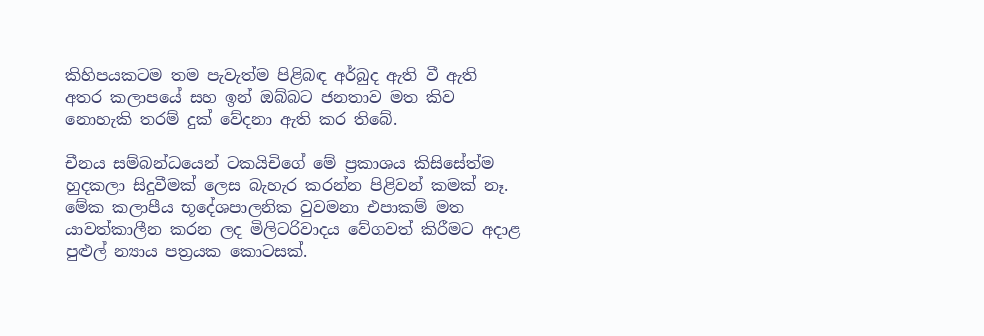කිහිපයකටම තම පැවැත්ම පිළිබඳ අර්බුද ඇති වී ඇති අතර කලාපයේ සහ ඉන් ඔබ්බට ජනතාව මත කිව නොහැකි තරම් දුක් වේදනා ඇති කර තිබේ.

චීනය සම්බන්ධයෙන් ටකයිචිගේ මේ ප්‍රකාශය කිසිසේත්ම හුදකලා සිදුවීමක් ලෙස බැහැර කරන්න පිළිවන් කමක් නෑ. මේක කලාපීය භූදේශපාලනික වුවමනා එපාකම් මත යාවත්කාලීන කරන ලද මිලිටරිවාදය වේගවත් කිරීමට අදාළ පුළුල් න්‍යාය පත්‍රයක කොටසක්.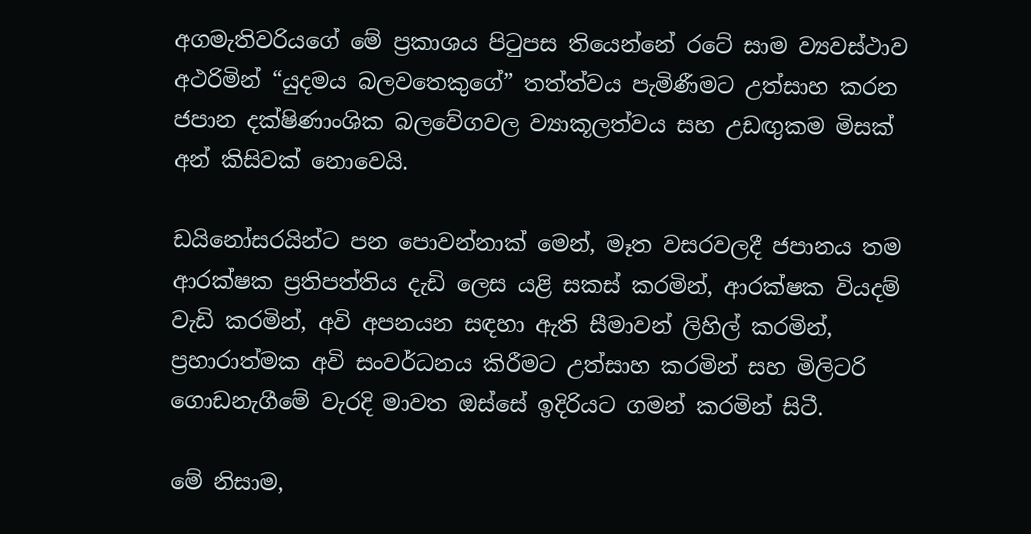අගමැතිවරියගේ මේ ප්‍රකාශය පිටුපස තියෙන්නේ රටේ සාම ව්‍යවස්ථාව අථරිමින් “යුදමය බලවතෙකුගේ” තත්ත්වය පැමිණීමට උත්සාහ කරන ජපාන දක්ෂිණාංශික බලවේගවල ව්‍යාකූලත්වය සහ උඩඟුකම මිසක් අන් කිසිවක් නොවෙයි.

ඩයිනෝසරයින්ට පන පොවන්නාක් මෙන්, මෑත වසරවලදී ජපානය තම ආරක්ෂක ප්‍රතිපත්තිය දැඩි ලෙස යළි සකස් කරමින්, ආරක්ෂක වියදම් වැඩි කරමින්, අවි අපනයන සඳහා ඇති සීමාවන් ලිහිල් කරමින්, ප්‍රහාරාත්මක අවි සංවර්ධනය කිරීමට උත්සාහ කරමින් සහ මිලිටරි ගොඩනැගීමේ වැරදි මාවත ඔස්සේ ඉදිරියට ගමන් කරමින් සිටී.

මේ නිසාම,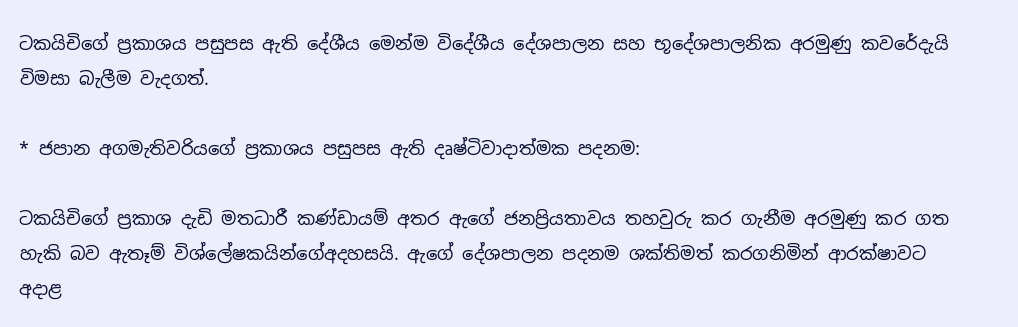ටකයිචිගේ ප්‍රකාශය පසුපස ඇති දේශීය මෙන්ම විදේශීය දේශපාලන සහ භූදේශපාලනික අරමුණු කවරේදැයි විමසා බැලීම වැදගත්.

* ජපාන අගමැතිවරියගේ ප්‍රකාශය පසුපස ඇති දෘෂ්ටිවාදාත්මක පදනම:

ටකයිචිගේ ප්‍රකාශ දැඩි මතධාරී කණ්ඩායම් අතර ඇගේ ජනප්‍රියතාවය තහවුරු කර ගැනීම අරමුණු කර ගත හැකි බව ඇතෑම් විශ්ලේෂකයින්ගේඅදහසයි. ඇගේ දේශපාලන පදනම ශක්තිමත් කරගනිමින් ආරක්ෂාවට අදාළ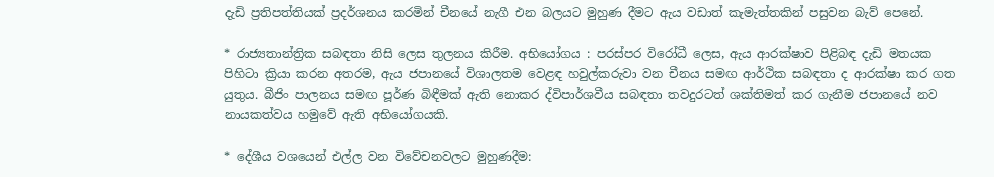දැඩි ප්‍රතිපත්තියක් ප්‍රදර්ශනය කරමින් චීනයේ නැගී එන බලයට මුහුණ දීමට ඇය වඩාත් කැමැත්තකින් පසුවන බැව් පෙනේ.

* රාජ්‍යතාන්ත්‍රික සබඳතා නිසි ලෙස තුලනය කිරීම. අභියෝගය : පරස්පර විරෝධී ලෙස, ඇය ආරක්ෂාව පිළිබඳ දැඩි මතයක පිහිටා ක්‍රියා කරන අතරම, ඇය ජපානයේ විශාලතම වෙළඳ හවුල්කරුවා වන චීනය සමඟ ආර්ථික සබඳතා ද ආරක්ෂා කර ගත යුතුය. බීජිං පාලනය සමඟ පූර්ණ බිඳීමක් ඇති නොකර ද්විපාර්ශවීය සබඳතා තවදුරටත් ශක්තිමත් කර ගැනීම ජපානයේ නව නායකත්වය හමුවේ ඇති අභියෝගයකි.

* දේශීය වශයෙන් එල්ල වන විවේචනවලට මුහුණදීම: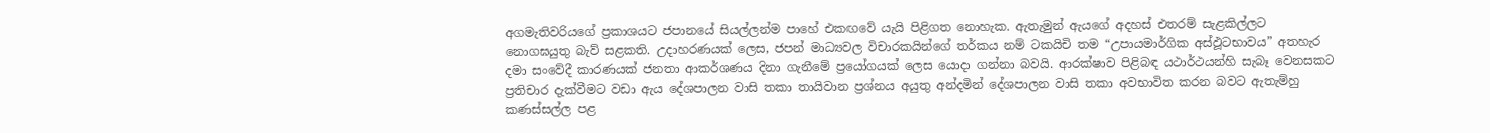අගමැතිවරියගේ ප්‍රකාශයට ජපානයේ සියල්ලන්ම පාහේ එකඟවේ යැයි පිළිගත නොහැක. ඇතැමුන් ඇයගේ අදහස් එතරම් සැළකිල්ලට නොගඝයුතු බැව් සළකති. උදාහරණයක් ලෙස, ජපන් මාධ්‍යවල විචාරකයින්ගේ තර්කය නම් ටකයිචි තම “උපායමාර්ගික අස්ඵූටභාවය” අතහැර දමා සංවේදී කාරණයක් ජනතා ආකර්ශණය දිනා ගැනීමේ ප්‍රයෝගයක් ලෙස යොදා ගන්නා බවයි. ආරක්ෂාව පිළිබඳ යථාර්ථයන්හි සැබෑ වෙනසකට ප්‍රතිචාර දැක්වීමට වඩා ඇය දේශපාලන වාසි තකා තායිවාන ප්‍රශ්නය අයුතු අන්දමින් දේශපාලන වාසි තකා අවභාවිත කරන බවට ඇතැම්හු කණස්සල්ල පළ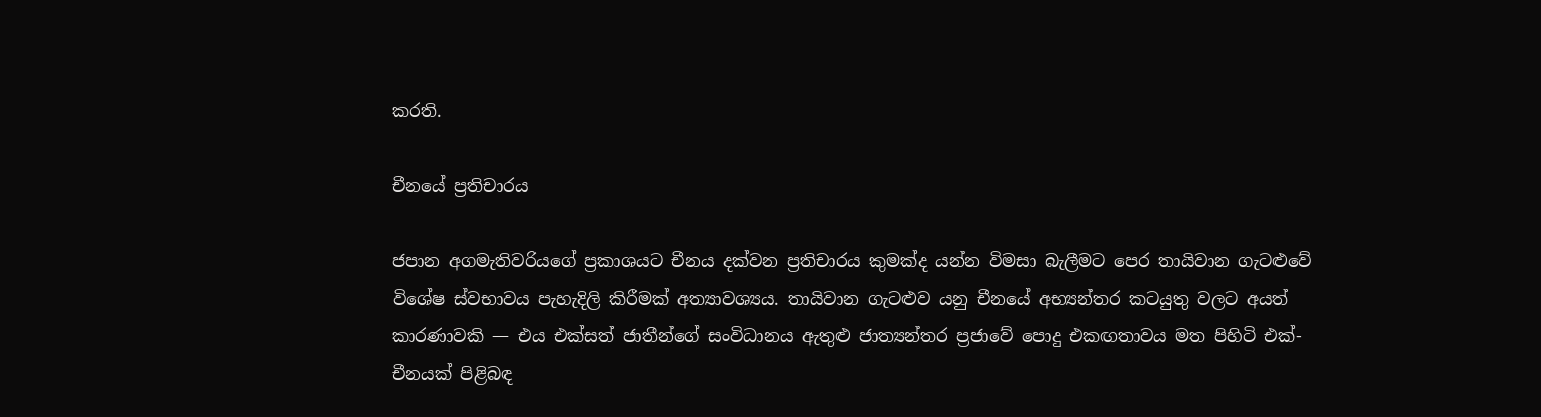කරති.

චීනයේ ප්‍රතිචාරය

ජපාන අගමැතිවරියගේ ප්‍රකාශයට චීනය දක්වන ප්‍රතිචාරය කුමක්ද යන්න විමසා බැලීමට පෙර තායිවාන ගැටළුවේ විශේෂ ස්වභාවය පැහැදිලි කිරීමක් අත්‍යාවශ්‍යය. තායිවාන ගැටළුව යනු චීනයේ අභ්‍යන්තර කටයුතු වලට අයත් කාරණාවකි — එය එක්සත් ජාතීන්ගේ සංවිධානය ඇතුළු ජාත්‍යන්තර ප්‍රජාවේ පොදු එකඟතාවය මත පිහිටි එක්-චීනයක් පිළිබඳ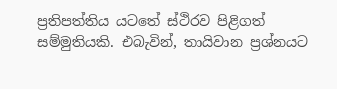ප්‍රතිපත්තිය යටතේ ස්ථිරව පිළිගත් සම්මුතියකි. එබැවින්, තායිවාන ප්‍රශ්නයට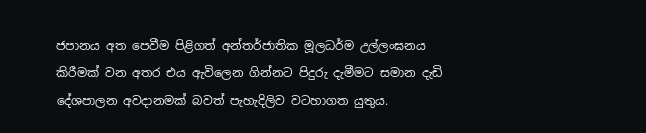ජපානය අත පෙවීම පිළිගත් අන්තර්ජාතික මූලධර්ම උල්ලංඝනය කිරීමක් වන අතර එය ඇවිලෙන ගින්නට පිදුරු දැමීමට සමාන දැඩි දේශපාලන අවදානමක් බවත් පැහැදිලිව වටහාගත යුතුය.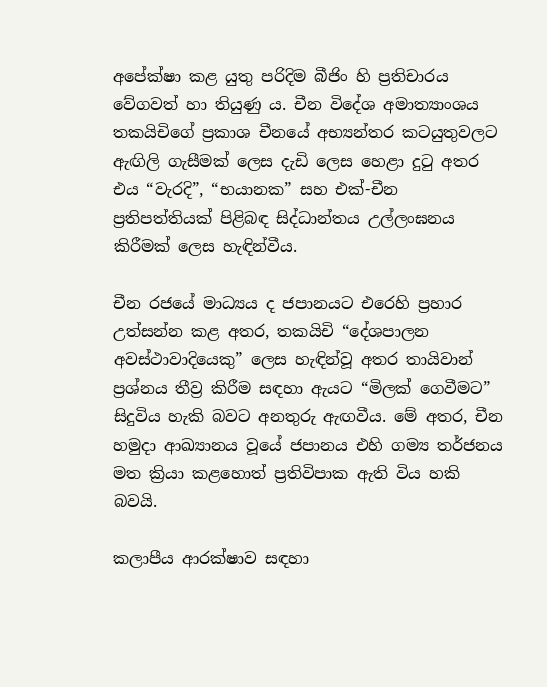අපේක්ෂා කළ යුතු පරිදිම බීජිං හි ප්‍රතිචාරය වේගවත් හා තියුණු ය. චීන විදේශ අමාත්‍යාංශය තකයිචිගේ ප්‍රකාශ චීනයේ අභ්‍යන්තර කටයුතුවලට ඇඟිලි ගැසීමක් ලෙස දැඩි ලෙස හෙළා දුටු අතර එය “වැරදි”, “භයානක” සහ එක්-චීන ප්‍රතිපත්තියක් පිළිබඳ සිද්ධාන්තය උල්ලංඝනය කිරීමක් ලෙස හැඳින්වීය.

චීන රජයේ මාධ්‍යය ද ජපානයට එරෙහි ප්‍රහාර උත්සන්න කළ අතර, තකයිචි “දේශපාලන අවස්ථාවාදියෙකු” ලෙස හැඳින්වූ අතර තායිවාන් ප්‍රශ්නය තීව්‍ර කිරීම සඳහා ඇයට “මිලක් ගෙවීමට” සිදුවිය හැකි බවට අනතුරු ඇඟවීය. මේ අතර, චීන හමුදා ආඛ්‍යානය වූයේ ජපානය එහි ගම්‍ය තර්ජනය මත ක්‍රියා කළහොත් ප්‍රතිවිපාක ඇති විය හකි බවයි.

කලාපීය ආරක්ෂාව සඳහා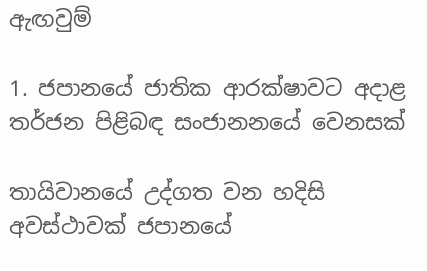ඇඟවුම්

1. ජපානයේ ජාතික ආරක්ෂාවට අදාළ තර්ජන පිළිබඳ සංජානනයේ වෙනසක්

තායිවානයේ උද්ගත වන හදිසි අවස්ථාවක් ජපානයේ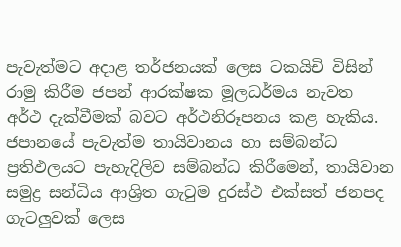පැවැත්මට අදාළ තර්ජනයක් ලෙස ටකයිචි විසින් රාමු කිරීම ජපන් ආරක්ෂක මූලධර්මය නැවත අර්ථ දැක්වීමක් බවට අර්ථනිරූපනය කළ හැකිය. ජපානයේ පැවැත්ම තායිවානය හා සම්බන්ධ ප්‍රතිඵලයට පැහැදිලිව සම්බන්ධ කිරීමෙන්, තායිවාන සමුද්‍ර සන්ධිය ආශ්‍රිත ගැටුම දුරස්ථ එක්සත් ජනපද ගැටලුවක් ලෙස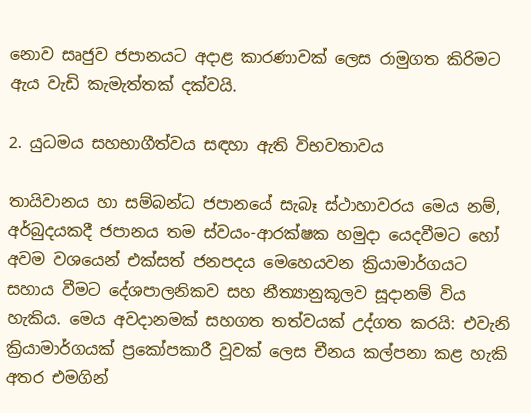නොව සෘජුව ජපානයට අදාළ කාරණාවක් ලෙස රාමුගත කිරිමට ඇය වැඩි කැමැත්තක් දක්වයි.

2. යුධමය සහභාගීත්වය සඳහා ඇති විභවතාවය

තායිවානය හා සම්බන්ධ ජපානයේ සැබෑ ස්ථාහාවරය මෙය නම්, අර්බුදයකදී ජපානය තම ස්වයං-ආරක්ෂක හමුදා යෙදවීමට හෝ අවම වශයෙන් එක්සත් ජනපදය මෙහෙයවන ක්‍රියාමාර්ගයට සහාය වීමට දේශපාලනිකව සහ නීත්‍යානුකූලව සූදානම් විය හැකිය. මෙය අවදානමක් සහගත තත්වයක් උද්ගත කරයි: එවැනි ක්‍රියාමාර්ගයක් ප්‍රකෝපකාරී වූවක් ලෙස චීනය කල්පනා කළ හැකි අතර එමගින්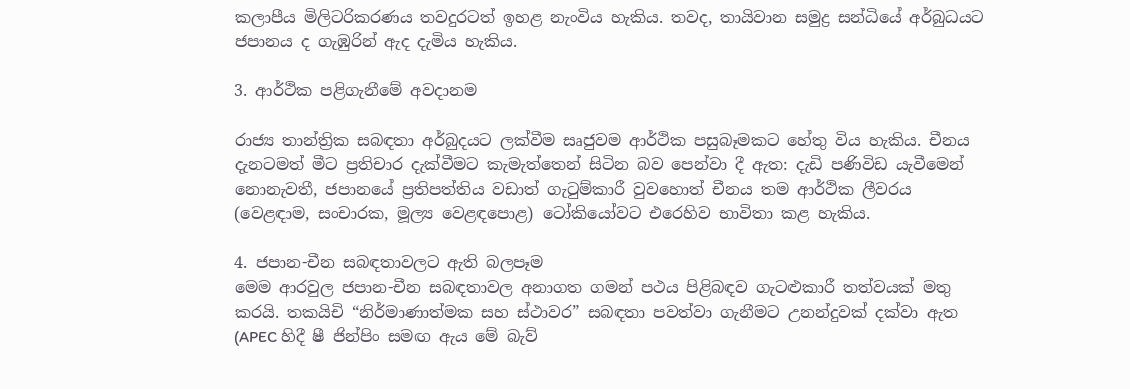කලාපීය මිලිටරිකරණය තවදුරටත් ඉහළ නැංවිය හැකිය. තවද, තායිවාන සමුද්‍ර සන්ධියේ අර්බුධයට ජපානය ද ගැඹුරින් ඇද දැමිය හැකිය.

3. ආර්ථික පළිගැනීමේ අවදානම

රාජ්‍ය තාන්ත්‍රික සබඳතා අර්බුදයට ලක්වීම සෘජුවම ආර්ථික පසුබෑමකට හේතු විය හැකිය. චීනය දැනටමත් මීට ප්‍රතිචාර දැක්වීමට කැමැත්තෙන් සිටින බව පෙන්වා දී ඇත: දැඩි පණිවිඩ යැවීමෙන් නොනැවතී, ජපානයේ ප්‍රතිපත්තිය වඩාත් ගැටුම්කාරී වුවහොත් චීනය තම ආර්ථික ලීවරය (වෙළඳාම, සංචාරක, මූල්‍ය වෙළඳපොළ) ටෝකියෝවට එරෙහිව භාවිතා කළ හැකිය.

4. ජපාන-චීන සබඳතාවලට ඇති බලපෑම
මෙම ආරවුල ජපාන-චීන සබඳතාවල අනාගත ගමන් පථය පිළිබඳව ගැටළුකාරී තත්වයක් මතු කරයි. තකයිචි “නිර්මාණාත්මක සහ ස්ථාවර” සබඳතා පවත්වා ගැනීමට උනන්දුවක් දක්වා ඇත (APEC හිදී ෂී ජින්පිං සමඟ ඇය මේ බැව්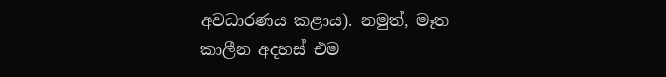අවධාරණය කළාය). නමුත්, මෑත කාලීන අදහස් එම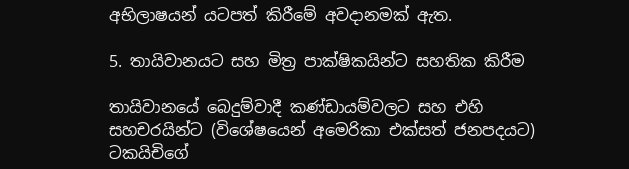අභිලාෂයන් යටපත් කිරීමේ අවදානමක් ඇත.

5. තායිවානයට සහ මිත්‍ර පාක්ෂිකයින්ට සහතික කිරීම

තායිවානයේ බෙදුම්වාදී කණ්ඩායම්වලට සහ එහි සහචරයින්ට (විශේෂයෙන් අමෙරිකා එක්සත් ජනපදයට) ටකයිචිගේ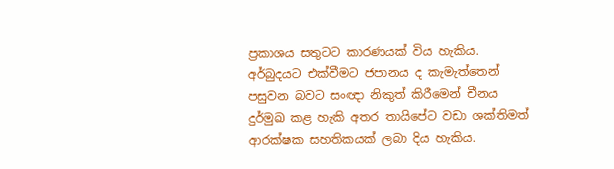ප්‍රකාශය සතුටට කාරණයක් විය හැකිය. අර්බුදයට එක්වීමට ජපානය ද කැමැත්තෙන් පසුවන බවට සංඥා නිකුත් කිරීමෙන් චීනය දුර්මුඛ කළ හැකි අතර තායිපේට වඩා ශක්තිමත් ආරක්ෂක සහතිකයක් ලබා දිය හැකිය.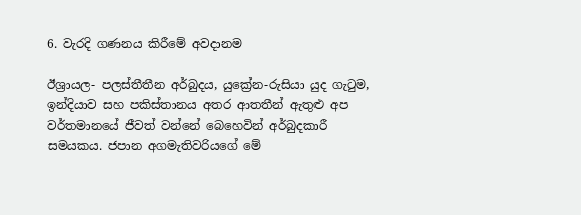6. වැරදි ගණනය කිරීමේ අවදානම

ඊශ්‍රායල- පලස්තීතීන අර්බුදය, යුක්‍රේන-රුසියා යුද ගැටුම, ඉන්දියාව සහ පකිස්තානය අතර ආතතීන් ඇතුළු අප වර්තමානයේ ජීවත් වන්නේ බෙහෙවින් අර්බුදකාරී සමයකය. ජපාන අගමැතිවරියගේ මේ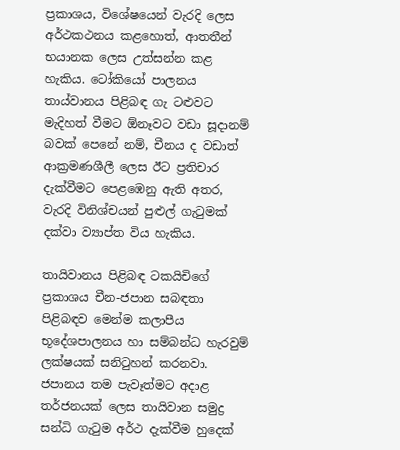ප්‍රකාශය, විශේෂයෙන් වැරදි ලෙස අර්ථකථනය කළහොත්, ආතතීන් භයානක ලෙස උත්සන්න කළ හැකිය. ටෝකියෝ පාලනය තාය්වානය පිළිබඳ ගැ ටළුවට මැදිහත් වීමට ඕනෑවට වඩා සූදානම් බවක් පෙනේ නම්, චීනය ද වඩාත් ආක්‍රමණශීලී ලෙස ඊට ප්‍රතිචාර දැක්වීමට පෙළඹෙනු ඇති අතර, වැරදි විනිශ්චයන් පුළුල් ගැටුමක් දක්වා ව්‍යාප්ත විය හැකිය.

තායිවානය පිළිබඳ ටකයිචිගේ ප්‍රකාශය චීන-ජපාන සබඳතා පිළිබඳව මෙන්ම කලාපීය භූදේශපාලනය හා සම්බන්ධ හැරවුම් ලක්ෂයක් සනිටුහන් කරනවා. ජපානය තම පැවෑත්මට අදාළ තර්ජනයක් ලෙස තායිවාන සමුද්‍ර සන්ධි ගැටුම අර්ථ දැක්වීම හුදෙක්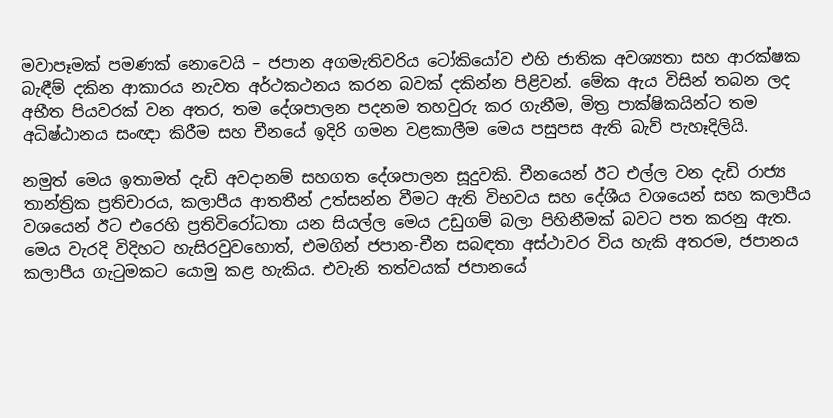මවාපෑමක් පමණක් නොවෙයි – ජපාන අගමැතිවරිය ටෝකියෝව එහි ජාතික අවශ්‍යතා සහ ආරක්ෂක බැඳීම් දකින ආකාරය නැවත අර්ථකථනය කරන බවක් දකින්න පිළිවන්. මේක ඇය විසින් තබන ලද අභීත පියවරක් වන අතර, තම දේශපාලන පදනම තහවුරු කර ගැනීම, මිත්‍ර පාක්ෂිකයින්ට තම අධිෂ්ඨානය සංඥා කිරීම සහ චීනයේ ඉදිරි ගමන වළකාලීම මෙය පසුපස ඇති බැව් පැහෑදිලියි.

නමුත් මෙය ඉතාමත් දැඩි අවදානම් සහගත දේශපාලන සූදුවකි. චීනයෙන් ඊට එල්ල වන දැඩි රාජ්‍ය තාන්ත්‍රික ප්‍රතිචාරය, කලාපීය ආතතීන් උත්සන්න වීමට ඇති විභවය සහ දේශීය වශයෙන් සහ කලාපීය වශයෙන් ඊට එරෙහි ප්‍රතිවිරෝධතා යන සියල්ල මෙය උඩුගම් බලා පිහිනීමක් බවට පත කරනු ඇත. මෙය වැරදි විදිහට හැසිරවුවහොත්, එමගින් ජපාන-චීන සබඳතා අස්ථාවර විය හැකි අතරම, ජපානය කලාපීය ගැටුමකට යොමු කළ හැකිය. එවැනි තත්වයක් ජපානයේ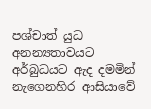පශ්චාත් යුධ අනන්‍යතාවයට අර්බුධයට ඇද දමමින් නැගෙනහිර ආසියාවේ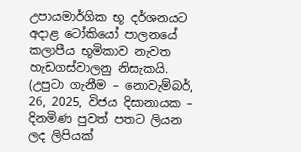උපායමාර්ගික භූ දර්ශනයට අදාළ ටෝකියෝ පාලනයේ කලාපීය භූමිකාව නැවත හැඩගස්වාලනු නිසැකයි. (උපුටා ගැනීම – නොවැම්බර්, 26, 2025, විජය දිසානායක – දිනමිණ පුවත් පතට ලියන ලද ලිපියක්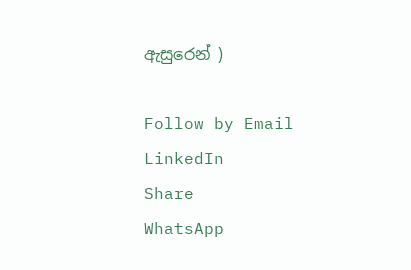ඇසුරෙන් )

Follow by Email
LinkedIn
Share
WhatsApp